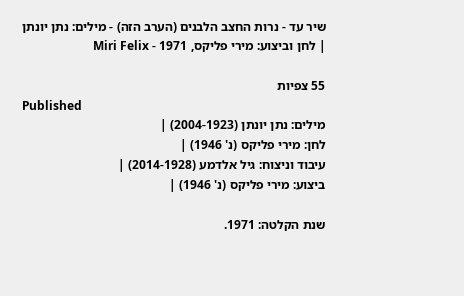שיר עד - נרות החצב הלבנים (הערב הזה) - מילים: נתן יונתן | לחן וביצוע: מירי פליקס, 1971 - Miri Felix

55 צפיות
Published
מילים: נתן יונתן (2004-1923) |
לחן: מירי פליקס (נ' 1946) |
עיבוד וניצוח: גיל אלדמע (2014-1928) |
ביצוע: מירי פליקס (נ' 1946) |

שנת הקלטה: 1971.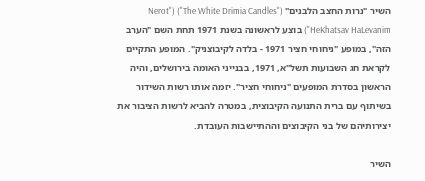השיר "נרות החצב הלבנים" ("The White Drimia Candles") ("Nerot HeKhatsav HaLevanim") בוצע לראשונה בשנת 1971 תחת השם "הערב הזה", במופע "ניחוחי חציר 1971 - בלדה לקיבוצניק". המופע התקיים לקראת חג השבועות תשל"א, 1971, בבנייני האומה בירושלים, והיה הראשון בסדרת המופעים "ניחוחי חציר". יזמה אותו רשות השידור בשיתוף עם ברית התנועה הקיבוצית, במטרה להביא לרשות הציבור את יצירותיהם של בני הקיבוצים וההתיישבות העובדת.

השיר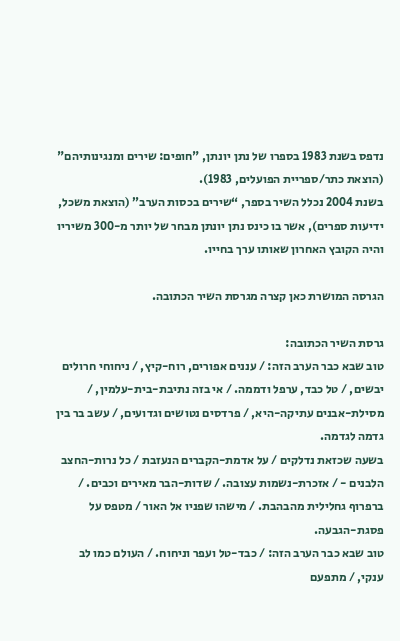נדפס בשנת 1983 בספרו של נתן יונתן, "חופים: שירים ומנגינותיהם" (הוצאת כתר/ספריית הפועלים, 1983).
בשנת 2004 נכלל השיר בספר, “שירים בכסות הערב” (הוצאת משכל, ידיעות ספרים), אשר בו כינס נתן יונתן מבחר של יותר מ-300 משיריו והיה הקובץ האחרון שאותו ערך בחייו.

הגרסה המושרת כאן קצרה מגרסת השיר הכתובה.

גרסת השיר הכתובה:
טוב שבא כבר הערב הזה: / עננים אפורים, רוח-קיץ, / ניחוחי חרולים יבשים, / טל כבד, ערפל ודממה. / אי בזה נתיבת-בית-עלמין, / מסילת-אבנים עתיקה-היא, / פרדסים נטושים וגדועים, / עשב בר בין גדמה לגדמה.
בשעה שכזאת נדלקים / על אדמת-הקברים הנעזבת / כל נרות-החצב הלבנים - / אזכרת-נשמות עצובה. / שדות-הבר מאירים וכבים. / ברפרוף גחלילית מהבהבת. / מישהו שפניו אל האור / מטפס על פסגת-הגבעה.
טוב שבא כבר הערב הזה: / כבד-טל ועפר וניחוח. / העולם כמו לב ענקי, / מתפעם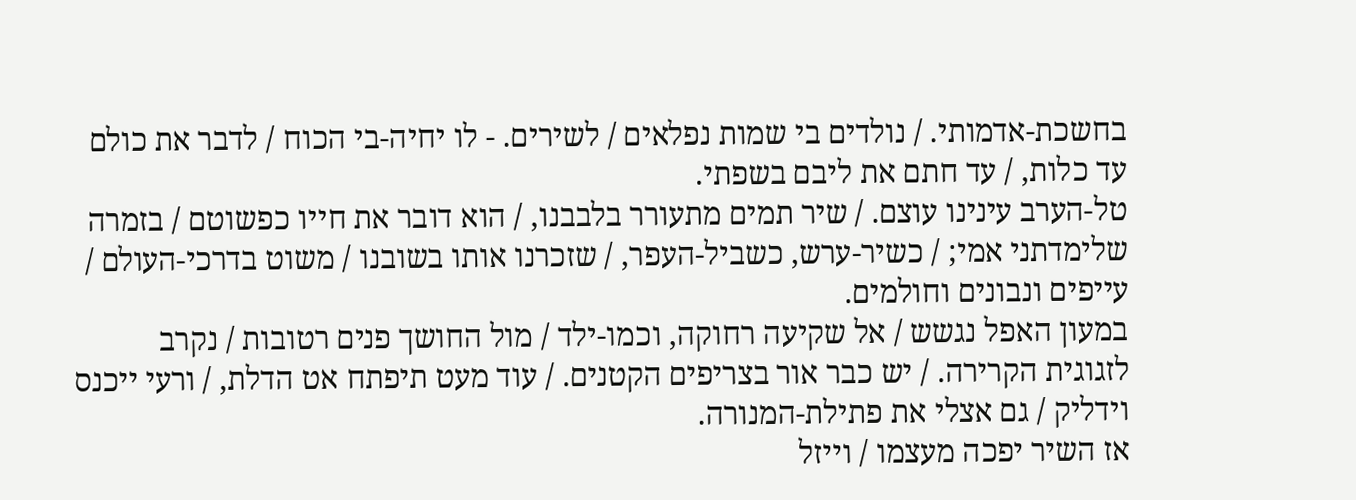בחשכת-אדמותי. / נולדים בי שמות נפלאים / לשירים. - לו יחיה-בי הכוח / לדבר את כולם עד כלות, / עד חתם את ליבם בשפתי.
טל-הערב עינינו עוצם. / שיר תמים מתעורר בלבבנו, / הוא דובר את חייו כפשוטם / בזמרה שלימדתני אמי; / כשיר-ערש, כשביל-העפר, / שזכרנו אותו בשובנו / משוט בדרכי-העולם / עייפים ונבונים וחולמים.
במעון האפל נגשש / אל שקיעה רחוקה, וכמו-ילד / מול החושך פנים רטובות / נקרב לזגוגית הקרירה. / יש כבר אור בצריפים הקטנים. / עוד מעט תיפתח אט הדלת, / ורעי ייכנס וידליק / גם אצלי את פתילת-המנורה.
אז השיר יפכה מעצמו / וייזל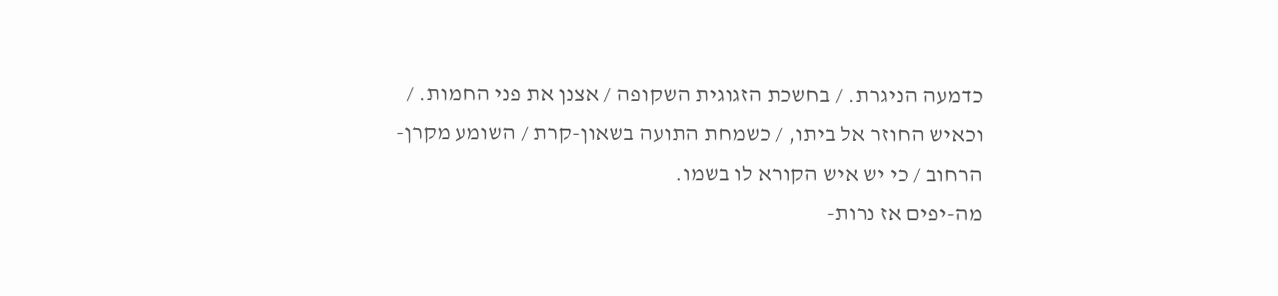כדמעה הניגרת. / בחשכת הזגוגית השקופה / אצנן את פני החמות. / וכאיש החוזר אל ביתו, / כשמחת התועה בשאון-קרת / השומע מקרן-הרחוב / כי יש איש הקורא לו בשמו.
מה-יפים אז נרות-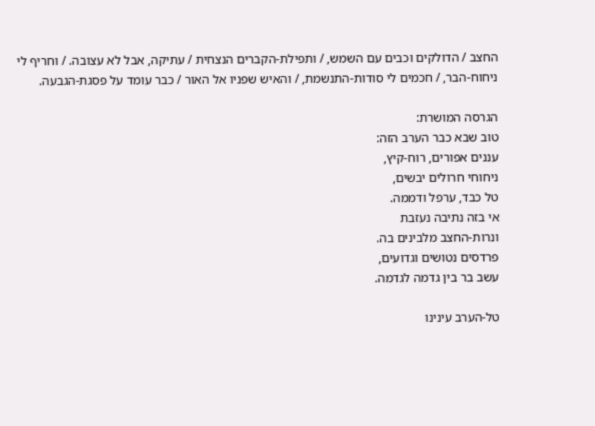החצב / הדולקים וכבים עם השמש, / ותפילת-הקברים הנצחית / עתיקה, אבל לא עצובה. / וחריף לי ניחוח-הבר, / חכמים לי סודות-התנשמת, / והאיש שפניו אל האור / כבר עומד על פסגת-הגבעה.

הגרסה המושרת:
טוב שבא כבר הערב הזה:
עננים אפורים, רוח-קיץ,
ניחוחי חרולים יבשים,
טל כבד, ערפל ודממה.
אי בזה נתיבה נעזבת
ונרות-החצב מלבינים בה.
פרדסים נטושים וגדועים,
עשב בר בין גדמה לגדמה.

טל-הערב עינינו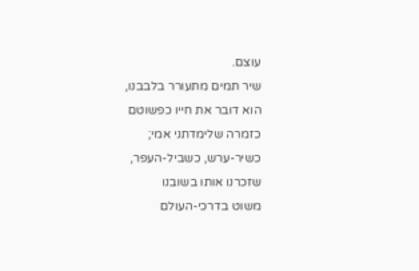עוצם.
שיר תמים מתעורר בלבבנו,
הוא דובר את חייו כפשוטם
כזמרה שלימדתני אמי;
כשיר-ערש, כשביל-העפר,
שזכרנו אותו בשובנו
משוט בדרכי-העולם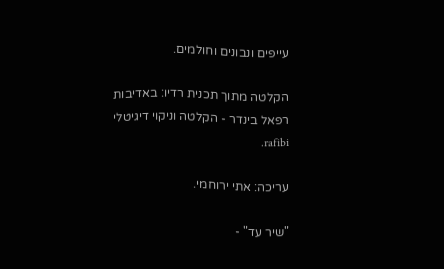עייפים ונבונים וחולמים.

הקלטה מתוך תכנית רדיו: באדיבות רפאל בינדר - הקלטה וניקוי דיגיטלי rafibi.

עריכה: אתי ירוחמי.

"שיר עד" -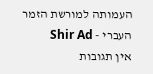העמותה למורשת הזמר העברי - Shir Ad
אין תגובות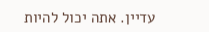עדיין. אתה יכול להיות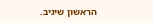הראשון שיגיב.